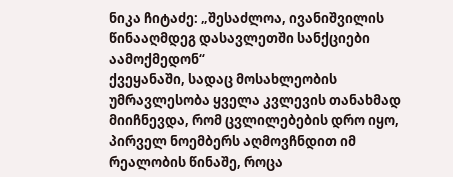ნიკა ჩიტაძე: „შესაძლოა, ივანიშვილის წინააღმდეგ დასავლეთში სანქციები აამოქმედონ“
ქვეყანაში, სადაც მოსახლეობის უმრავლესობა ყველა კვლევის თანახმად მიიჩნევდა, რომ ცვლილებების დრო იყო, პირველ ნოემბერს აღმოვჩნდით იმ რეალობის წინაშე, როცა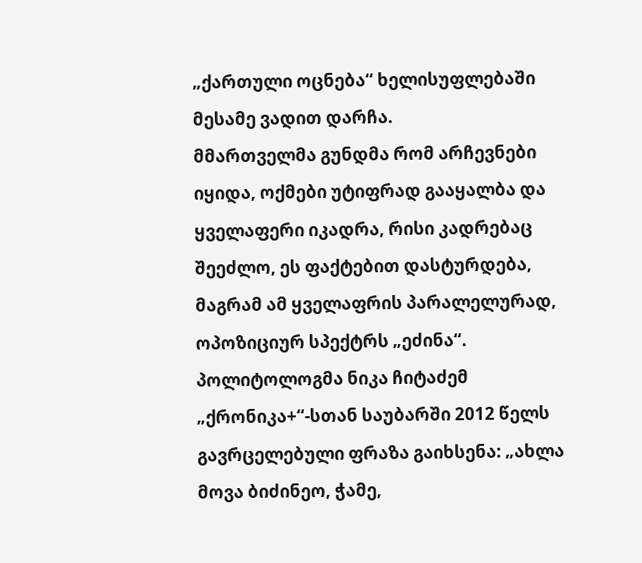„ქართული ოცნება“ ხელისუფლებაში მესამე ვადით დარჩა.
მმართველმა გუნდმა რომ არჩევნები იყიდა, ოქმები უტიფრად გააყალბა და ყველაფერი იკადრა, რისი კადრებაც შეეძლო, ეს ფაქტებით დასტურდება, მაგრამ ამ ყველაფრის პარალელურად, ოპოზიციურ სპექტრს „ეძინა“.
პოლიტოლოგმა ნიკა ჩიტაძემ „ქრონიკა+“-სთან საუბარში 2012 წელს გავრცელებული ფრაზა გაიხსენა: „ახლა მოვა ბიძინეო, ჭამე,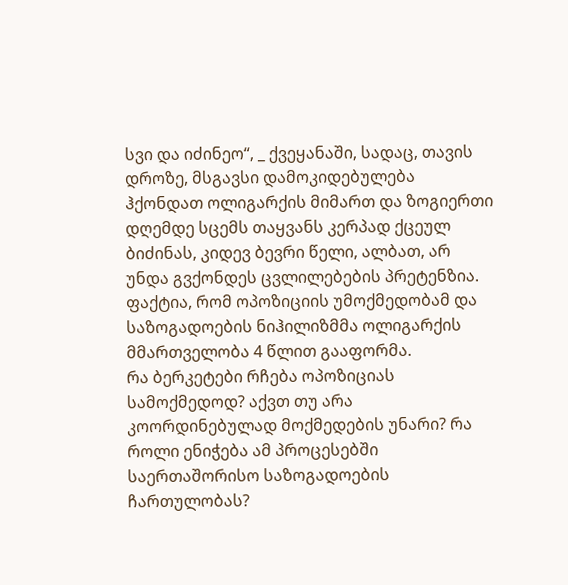სვი და იძინეო“, _ ქვეყანაში, სადაც, თავის დროზე, მსგავსი დამოკიდებულება ჰქონდათ ოლიგარქის მიმართ და ზოგიერთი დღემდე სცემს თაყვანს კერპად ქცეულ ბიძინას, კიდევ ბევრი წელი, ალბათ, არ უნდა გვქონდეს ცვლილებების პრეტენზია.
ფაქტია, რომ ოპოზიციის უმოქმედობამ და საზოგადოების ნიჰილიზმმა ოლიგარქის მმართველობა 4 წლით გააფორმა.
რა ბერკეტები რჩება ოპოზიციას სამოქმედოდ? აქვთ თუ არა კოორდინებულად მოქმედების უნარი? რა როლი ენიჭება ამ პროცესებში საერთაშორისო საზოგადოების ჩართულობას?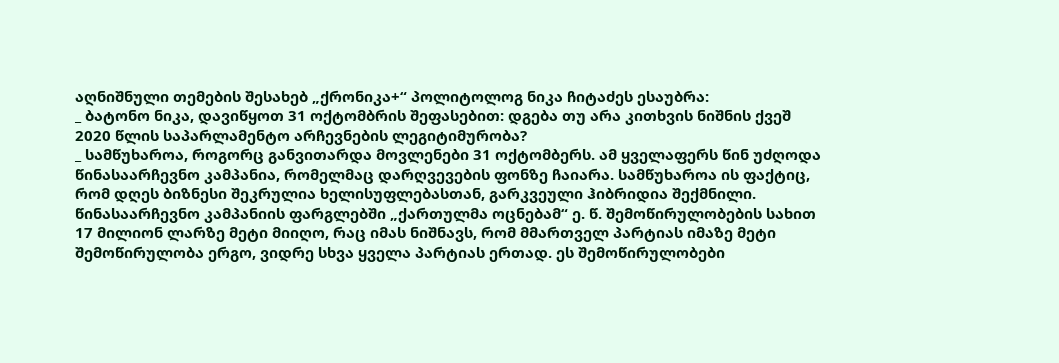აღნიშნული თემების შესახებ „ქრონიკა+“ პოლიტოლოგ ნიკა ჩიტაძეს ესაუბრა:
_ ბატონო ნიკა, დავიწყოთ 31 ოქტომბრის შეფასებით: დგება თუ არა კითხვის ნიშნის ქვეშ 2020 წლის საპარლამენტო არჩევნების ლეგიტიმურობა?
_ სამწუხაროა, როგორც განვითარდა მოვლენები 31 ოქტომბერს. ამ ყველაფერს წინ უძღოდა წინასაარჩევნო კამპანია, რომელმაც დარღვევების ფონზე ჩაიარა. სამწუხაროა ის ფაქტიც, რომ დღეს ბიზნესი შეკრულია ხელისუფლებასთან, გარკვეული ჰიბრიდია შექმნილი. წინასაარჩევნო კამპანიის ფარგლებში „ქართულმა ოცნებამ“ ე. წ. შემოწირულობების სახით 17 მილიონ ლარზე მეტი მიიღო, რაც იმას ნიშნავს, რომ მმართველ პარტიას იმაზე მეტი შემოწირულობა ერგო, ვიდრე სხვა ყველა პარტიას ერთად. ეს შემოწირულობები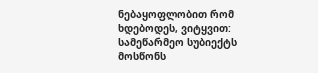ნებაყოფლობით რომ ხდებოდეს, ვიტყვით: სამეწარმეო სუბიექტს მოსწონს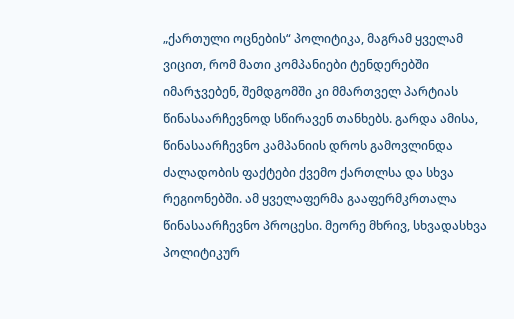„ქართული ოცნების“ პოლიტიკა, მაგრამ ყველამ ვიცით, რომ მათი კომპანიები ტენდერებში იმარჯვებენ, შემდგომში კი მმართველ პარტიას წინასაარჩევნოდ სწირავენ თანხებს. გარდა ამისა, წინასაარჩევნო კამპანიის დროს გამოვლინდა ძალადობის ფაქტები ქვემო ქართლსა და სხვა რეგიონებში. ამ ყველაფერმა გააფერმკრთალა წინასაარჩევნო პროცესი. მეორე მხრივ, სხვადასხვა პოლიტიკურ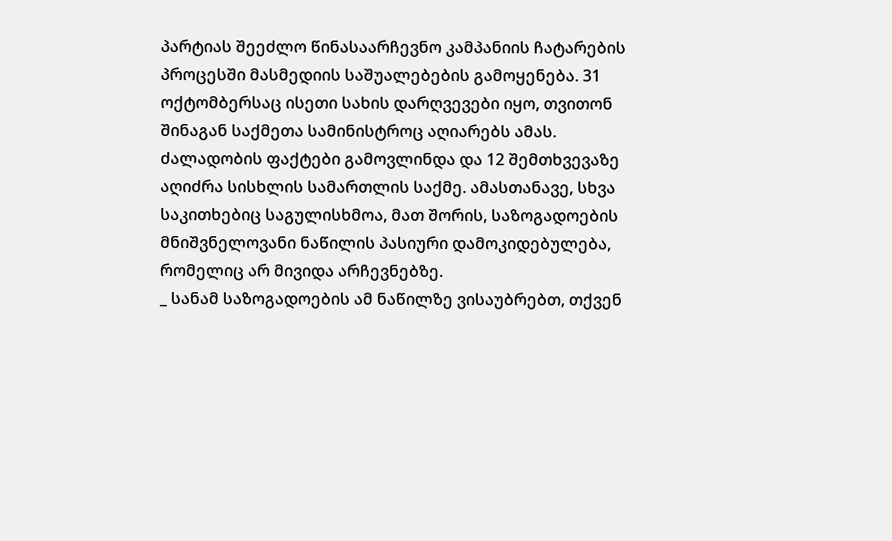პარტიას შეეძლო წინასაარჩევნო კამპანიის ჩატარების პროცესში მასმედიის საშუალებების გამოყენება. 31 ოქტომბერსაც ისეთი სახის დარღვევები იყო, თვითონ შინაგან საქმეთა სამინისტროც აღიარებს ამას. ძალადობის ფაქტები გამოვლინდა და 12 შემთხვევაზე აღიძრა სისხლის სამართლის საქმე. ამასთანავე, სხვა საკითხებიც საგულისხმოა, მათ შორის, საზოგადოების მნიშვნელოვანი ნაწილის პასიური დამოკიდებულება, რომელიც არ მივიდა არჩევნებზე.
_ სანამ საზოგადოების ამ ნაწილზე ვისაუბრებთ, თქვენ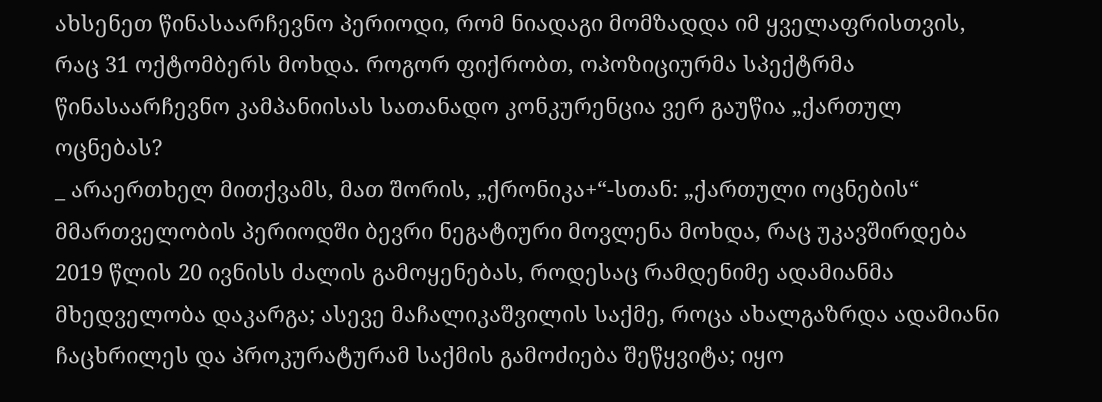ახსენეთ წინასაარჩევნო პერიოდი, რომ ნიადაგი მომზადდა იმ ყველაფრისთვის, რაც 31 ოქტომბერს მოხდა. როგორ ფიქრობთ, ოპოზიციურმა სპექტრმა წინასაარჩევნო კამპანიისას სათანადო კონკურენცია ვერ გაუწია „ქართულ ოცნებას?
_ არაერთხელ მითქვამს, მათ შორის, „ქრონიკა+“-სთან: „ქართული ოცნების“ მმართველობის პერიოდში ბევრი ნეგატიური მოვლენა მოხდა, რაც უკავშირდება 2019 წლის 20 ივნისს ძალის გამოყენებას, როდესაც რამდენიმე ადამიანმა მხედველობა დაკარგა; ასევე მაჩალიკაშვილის საქმე, როცა ახალგაზრდა ადამიანი ჩაცხრილეს და პროკურატურამ საქმის გამოძიება შეწყვიტა; იყო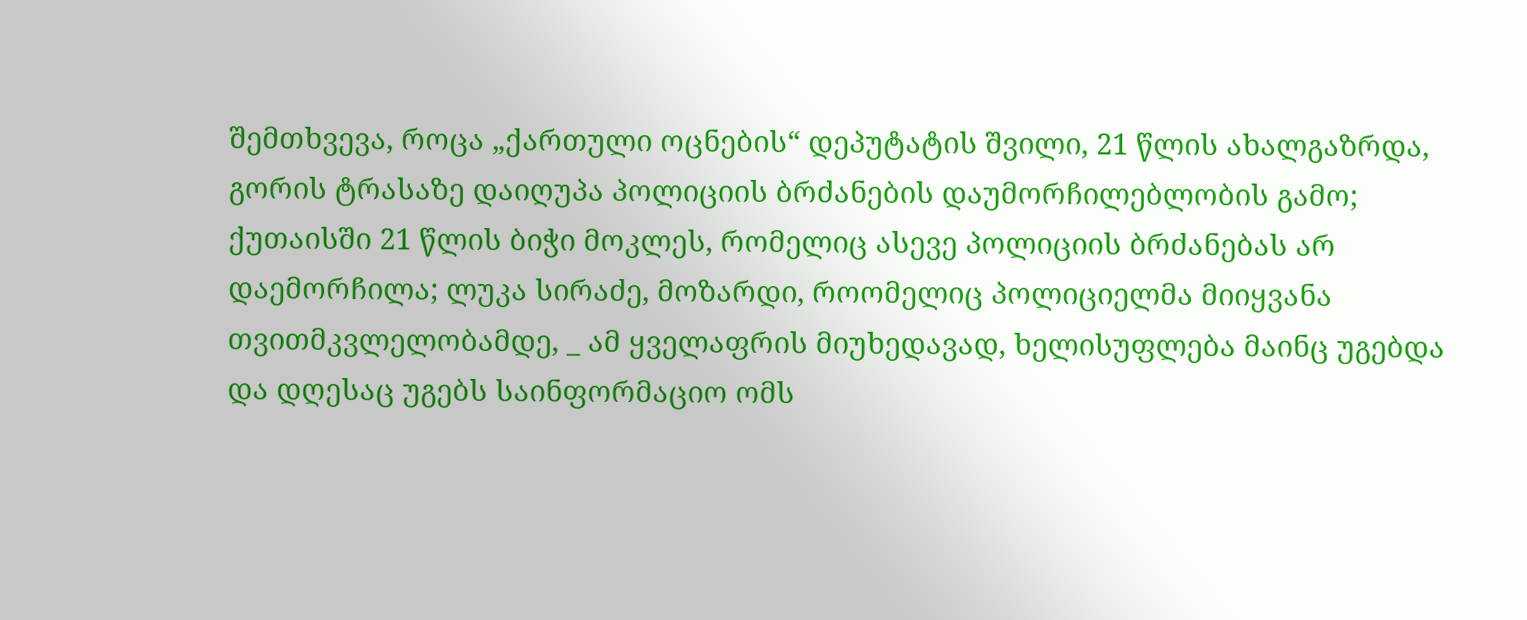შემთხვევა, როცა „ქართული ოცნების“ დეპუტატის შვილი, 21 წლის ახალგაზრდა, გორის ტრასაზე დაიღუპა პოლიციის ბრძანების დაუმორჩილებლობის გამო; ქუთაისში 21 წლის ბიჭი მოკლეს, რომელიც ასევე პოლიციის ბრძანებას არ დაემორჩილა; ლუკა სირაძე, მოზარდი, როომელიც პოლიციელმა მიიყვანა თვითმკვლელობამდე, _ ამ ყველაფრის მიუხედავად, ხელისუფლება მაინც უგებდა და დღესაც უგებს საინფორმაციო ომს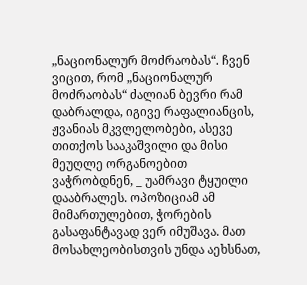„ნაციონალურ მოძრაობას“. ჩვენ ვიცით, რომ „ნაციონალურ მოძრაობას“ ძალიან ბევრი რამ დაბრალდა, იგივე რაფალიანცის, ჟვანიას მკვლელობები, ასევე თითქოს სააკაშვილი და მისი მეუღლე ორგანოებით ვაჭრობდნენ, _ უამრავი ტყუილი დააბრალეს. ოპოზიციამ ამ მიმართულებით, ჭორების გასაფანტავად ვერ იმუშავა. მათ მოსახლეობისთვის უნდა აეხსნათ,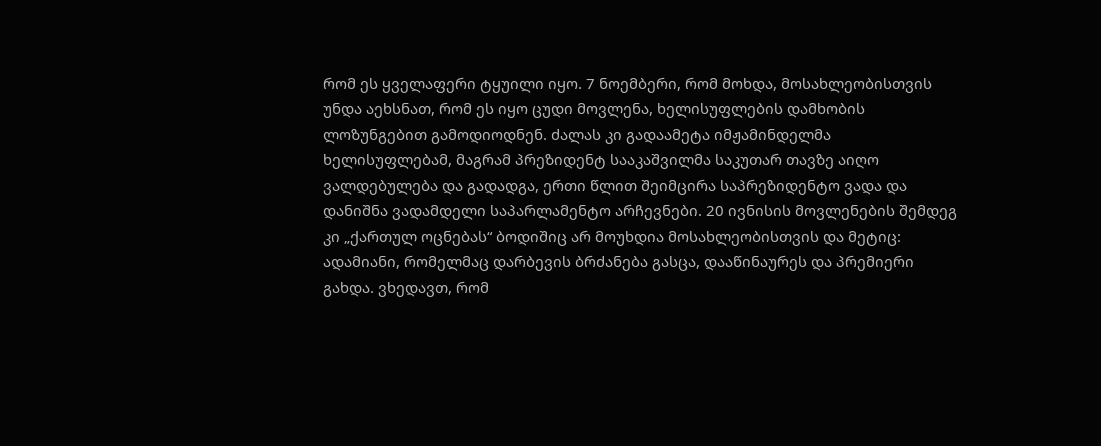რომ ეს ყველაფერი ტყუილი იყო. 7 ნოემბერი, რომ მოხდა, მოსახლეობისთვის უნდა აეხსნათ, რომ ეს იყო ცუდი მოვლენა, ხელისუფლების დამხობის ლოზუნგებით გამოდიოდნენ. ძალას კი გადაამეტა იმჟამინდელმა ხელისუფლებამ, მაგრამ პრეზიდენტ სააკაშვილმა საკუთარ თავზე აიღო ვალდებულება და გადადგა, ერთი წლით შეიმცირა საპრეზიდენტო ვადა და დანიშნა ვადამდელი საპარლამენტო არჩევნები. 20 ივნისის მოვლენების შემდეგ კი „ქართულ ოცნებას“ ბოდიშიც არ მოუხდია მოსახლეობისთვის და მეტიც: ადამიანი, რომელმაც დარბევის ბრძანება გასცა, დააწინაურეს და პრემიერი გახდა. ვხედავთ, რომ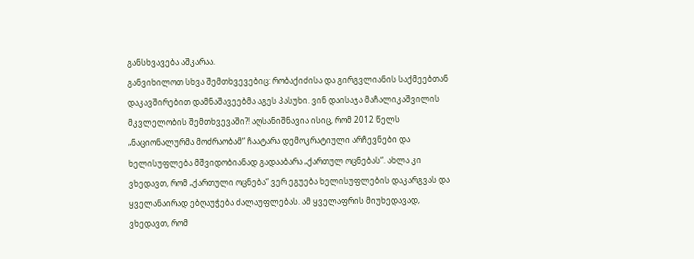განსხვავება აშკარაა.
განვიხილოთ სხვა შემთხვევებიც: რობაქიძისა და გირგვლიანის საქმეებთან დაკავშირებით დამნაშავეებმა აგეს პასუხი. ვინ დაისაჯა მაჩალიკაშვილის მკვლელობის შემთხვევაში?! აღსანიშნავია ისიც, რომ 2012 წელს „ნაციონალურმა მოძრაობამ“ ჩაატარა დემოკრატიული არჩევნები და ხელისუფლება მშვიდობიანად გადააბარა „ქართულ ოცნებას“. ახლა კი ვხედავთ, რომ „ქართული ოცნება“ ვერ ეგუება ხელისუფლების დაკარგვას და ყველანაირად ებღაუჭება ძალაუფლებას. ამ ყველაფრის მიუხედავად, ვხედავთ, რომ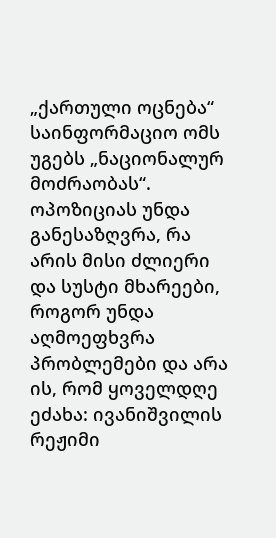„ქართული ოცნება“ საინფორმაციო ომს უგებს „ნაციონალურ მოძრაობას“. ოპოზიციას უნდა განესაზღვრა, რა არის მისი ძლიერი და სუსტი მხარეები, როგორ უნდა აღმოეფხვრა პრობლემები და არა ის, რომ ყოველდღე ეძახა: ივანიშვილის რეჟიმი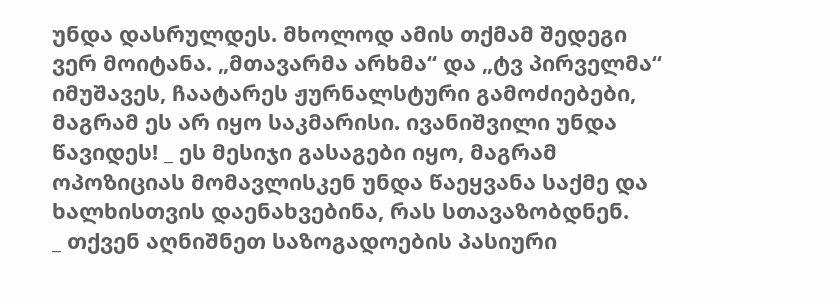უნდა დასრულდეს. მხოლოდ ამის თქმამ შედეგი ვერ მოიტანა. „მთავარმა არხმა“ და „ტვ პირველმა“ იმუშავეს, ჩაატარეს ჟურნალსტური გამოძიებები, მაგრამ ეს არ იყო საკმარისი. ივანიშვილი უნდა წავიდეს! _ ეს მესიჯი გასაგები იყო, მაგრამ ოპოზიციას მომავლისკენ უნდა წაეყვანა საქმე და ხალხისთვის დაენახვებინა, რას სთავაზობდნენ.
_ თქვენ აღნიშნეთ საზოგადოების პასიური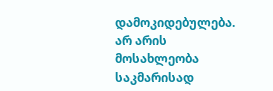დამოკიდებულება. არ არის მოსახლეობა საკმარისად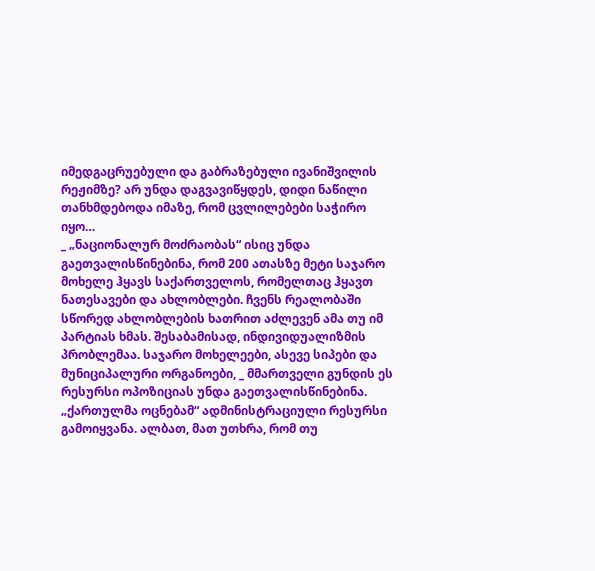იმედგაცრუებული და გაბრაზებული ივანიშვილის რეჟიმზე? არ უნდა დაგვავიწყდეს, დიდი ნაწილი თანხმდებოდა იმაზე, რომ ცვლილებები საჭირო იყო…
_ „ნაციონალურ მოძრაობას“ ისიც უნდა გაეთვალისწინებინა, რომ 200 ათასზე მეტი საჯარო მოხელე ჰყავს საქართველოს, რომელთაც ჰყავთ ნათესავები და ახლობლები. ჩვენს რეალობაში სწორედ ახლობლების ხათრით აძლევენ ამა თუ იმ პარტიას ხმას. შესაბამისად, ინდივიდუალიზმის პრობლემაა. საჯარო მოხელეები, ასევე სიპები და მუნიციპალური ორგანოები, _ მმართველი გუნდის ეს რესურსი ოპოზიციას უნდა გაეთვალისწინებინა. „ქართულმა ოცნებამ“ ადმინისტრაციული რესურსი გამოიყვანა. ალბათ, მათ უთხრა, რომ თუ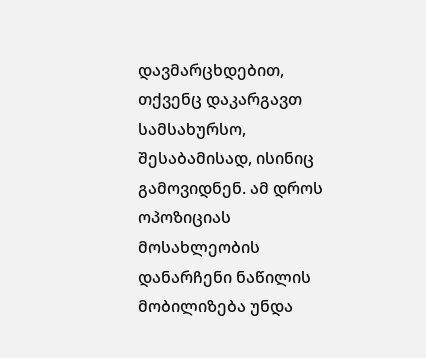დავმარცხდებით, თქვენც დაკარგავთ სამსახურსო, შესაბამისად, ისინიც გამოვიდნენ. ამ დროს ოპოზიციას მოსახლეობის დანარჩენი ნაწილის მობილიზება უნდა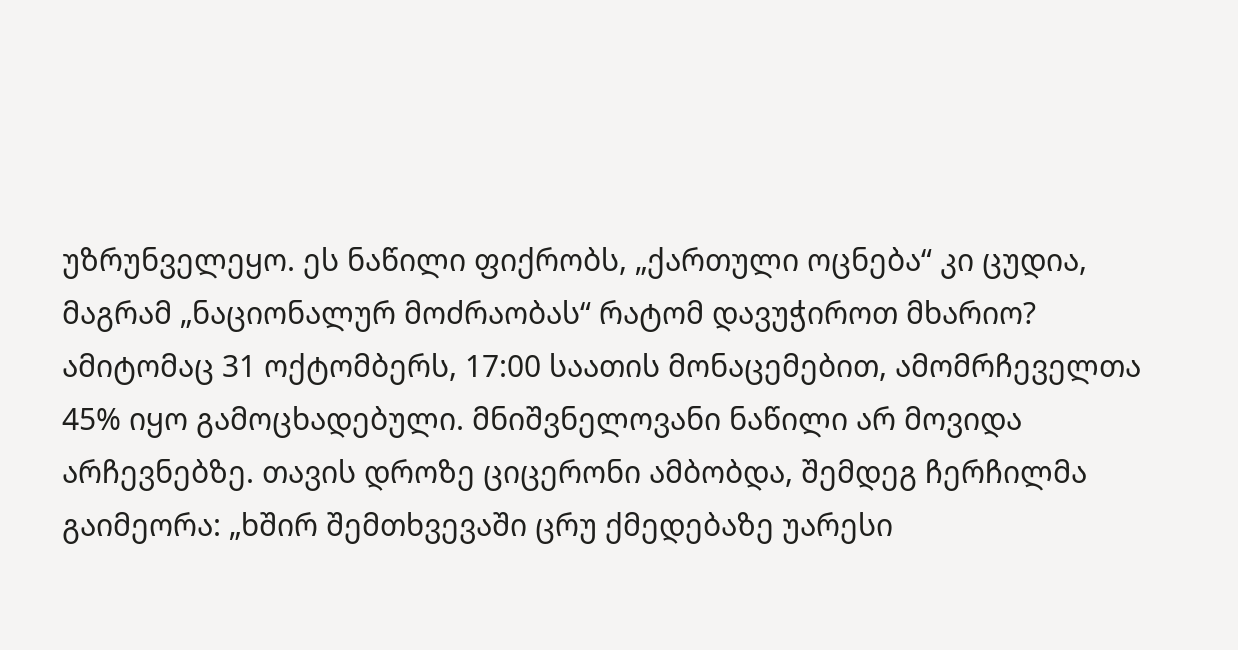უზრუნველეყო. ეს ნაწილი ფიქრობს, „ქართული ოცნება“ კი ცუდია, მაგრამ „ნაციონალურ მოძრაობას“ რატომ დავუჭიროთ მხარიო? ამიტომაც 31 ოქტომბერს, 17:00 საათის მონაცემებით, ამომრჩეველთა 45% იყო გამოცხადებული. მნიშვნელოვანი ნაწილი არ მოვიდა არჩევნებზე. თავის დროზე ციცერონი ამბობდა, შემდეგ ჩერჩილმა გაიმეორა: „ხშირ შემთხვევაში ცრუ ქმედებაზე უარესი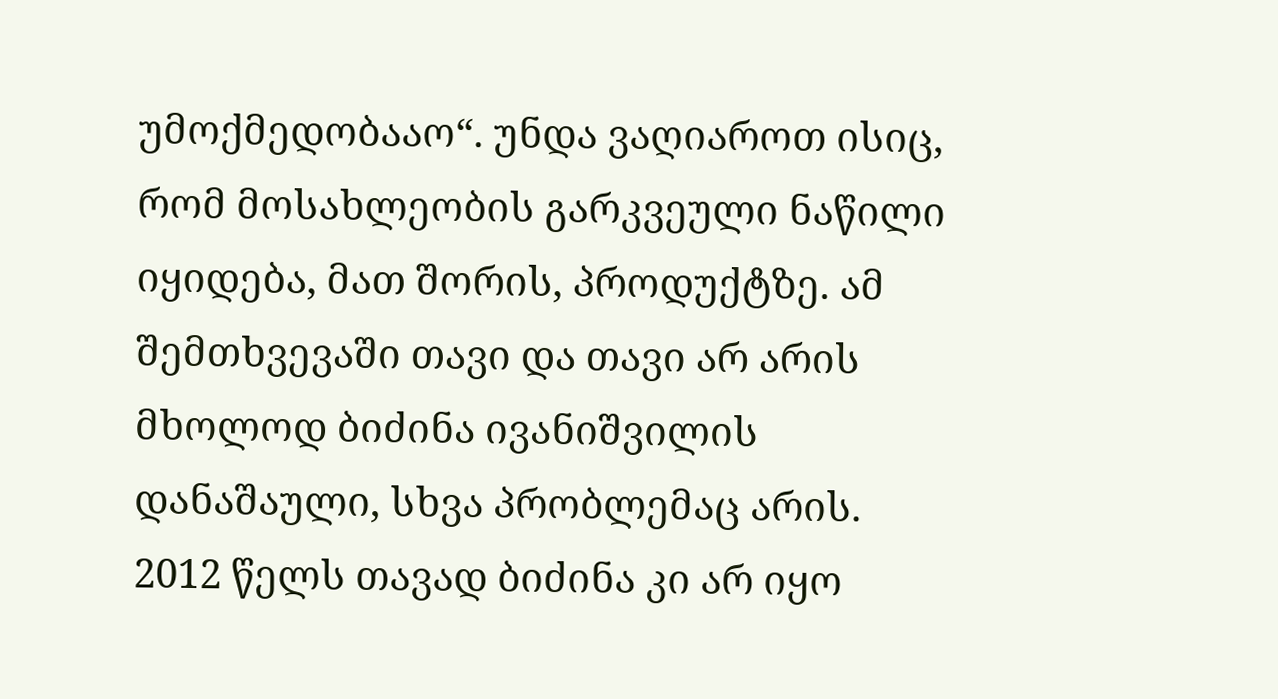უმოქმედობააო“. უნდა ვაღიაროთ ისიც, რომ მოსახლეობის გარკვეული ნაწილი იყიდება, მათ შორის, პროდუქტზე. ამ შემთხვევაში თავი და თავი არ არის მხოლოდ ბიძინა ივანიშვილის დანაშაული, სხვა პრობლემაც არის. 2012 წელს თავად ბიძინა კი არ იყო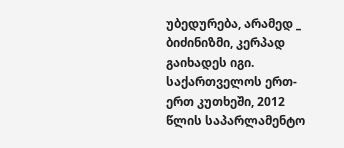უბედურება, არამედ _ ბიძინიზმი, კერპად გაიხადეს იგი. საქართველოს ერთ-ერთ კუთხეში, 2012 წლის საპარლამენტო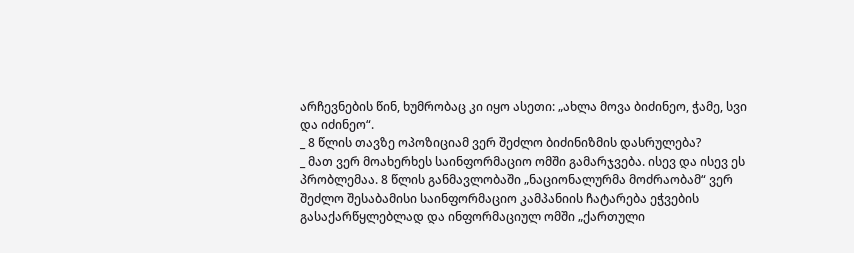არჩევნების წინ, ხუმრობაც კი იყო ასეთი: „ახლა მოვა ბიძინეო, ჭამე, სვი და იძინეო“.
_ 8 წლის თავზე ოპოზიციამ ვერ შეძლო ბიძინიზმის დასრულება?
_ მათ ვერ მოახერხეს საინფორმაციო ომში გამარჯვება. ისევ და ისევ ეს პრობლემაა. 8 წლის განმავლობაში „ნაციონალურმა მოძრაობამ“ ვერ შეძლო შესაბამისი საინფორმაციო კამპანიის ჩატარება ეჭვების გასაქარწყლებლად და ინფორმაციულ ომში „ქართული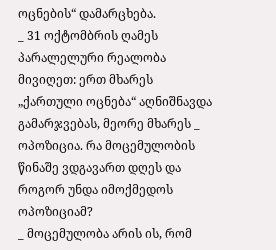ოცნების“ დამარცხება.
_ 31 ოქტომბრის ღამეს პარალელური რეალობა მივიღეთ: ერთ მხარეს „ქართული ოცნება“ აღნიშნავდა გამარჯვებას, მეორე მხარეს _ ოპოზიცია. რა მოცემულობის წინაშე ვდგავართ დღეს და როგორ უნდა იმოქმედოს ოპოზიციამ?
_ მოცემულობა არის ის, რომ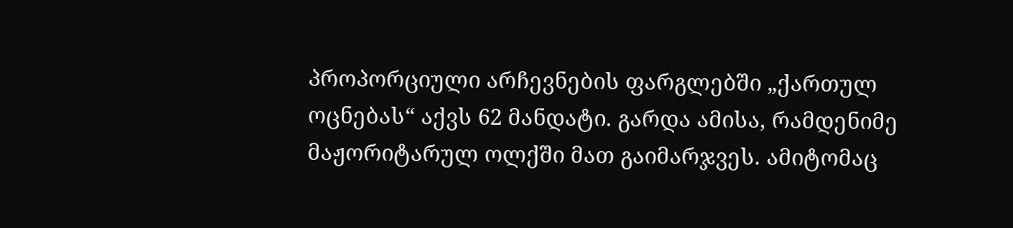პროპორციული არჩევნების ფარგლებში „ქართულ ოცნებას“ აქვს 62 მანდატი. გარდა ამისა, რამდენიმე მაჟორიტარულ ოლქში მათ გაიმარჯვეს. ამიტომაც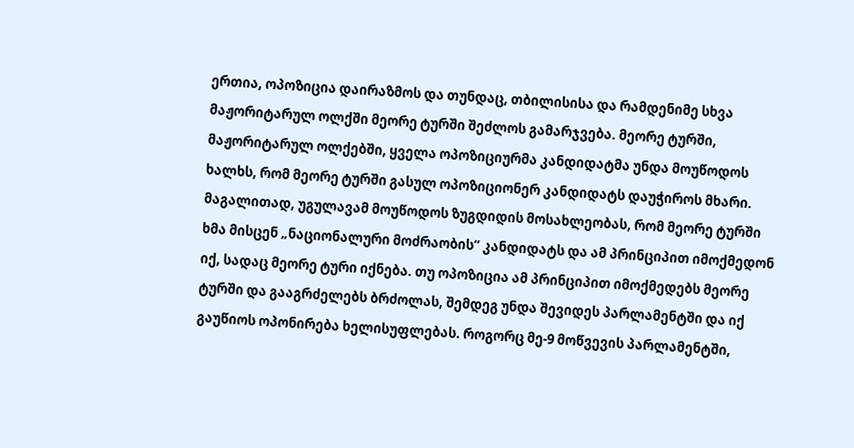ერთია, ოპოზიცია დაირაზმოს და თუნდაც, თბილისისა და რამდენიმე სხვა მაჟორიტარულ ოლქში მეორე ტურში შეძლოს გამარჯვება. მეორე ტურში, მაჟორიტარულ ოლქებში, ყველა ოპოზიციურმა კანდიდატმა უნდა მოუწოდოს ხალხს, რომ მეორე ტურში გასულ ოპოზიციონერ კანდიდატს დაუჭიროს მხარი. მაგალითად, უგულავამ მოუწოდოს ზუგდიდის მოსახლეობას, რომ მეორე ტურში ხმა მისცენ „ნაციონალური მოძრაობის“ კანდიდატს და ამ პრინციპით იმოქმედონ იქ, სადაც მეორე ტური იქნება. თუ ოპოზიცია ამ პრინციპით იმოქმედებს მეორე ტურში და გააგრძელებს ბრძოლას, შემდეგ უნდა შევიდეს პარლამენტში და იქ გაუწიოს ოპონირება ხელისუფლებას. როგორც მე-9 მოწვევის პარლამენტში,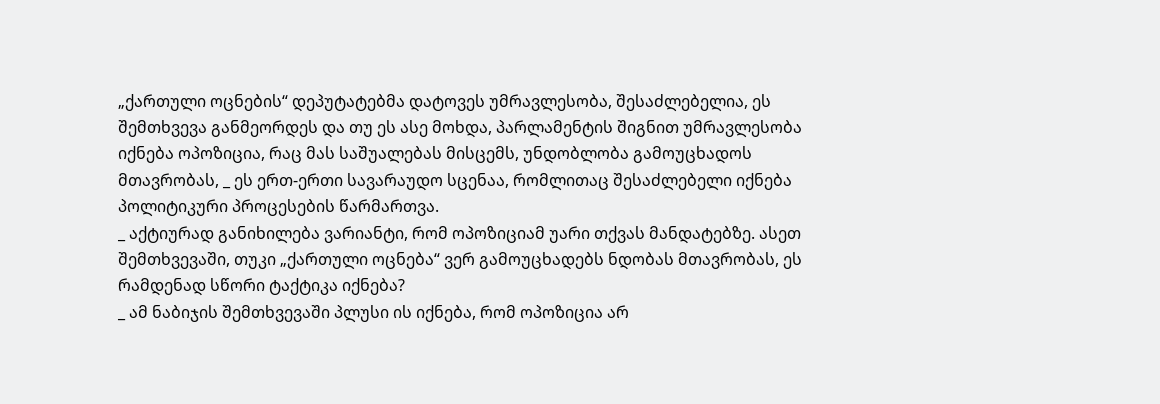„ქართული ოცნების“ დეპუტატებმა დატოვეს უმრავლესობა, შესაძლებელია, ეს შემთხვევა განმეორდეს და თუ ეს ასე მოხდა, პარლამენტის შიგნით უმრავლესობა იქნება ოპოზიცია, რაც მას საშუალებას მისცემს, უნდობლობა გამოუცხადოს მთავრობას, _ ეს ერთ-ერთი სავარაუდო სცენაა, რომლითაც შესაძლებელი იქნება პოლიტიკური პროცესების წარმართვა.
_ აქტიურად განიხილება ვარიანტი, რომ ოპოზიციამ უარი თქვას მანდატებზე. ასეთ შემთხვევაში, თუკი „ქართული ოცნება“ ვერ გამოუცხადებს ნდობას მთავრობას, ეს რამდენად სწორი ტაქტიკა იქნება?
_ ამ ნაბიჯის შემთხვევაში პლუსი ის იქნება, რომ ოპოზიცია არ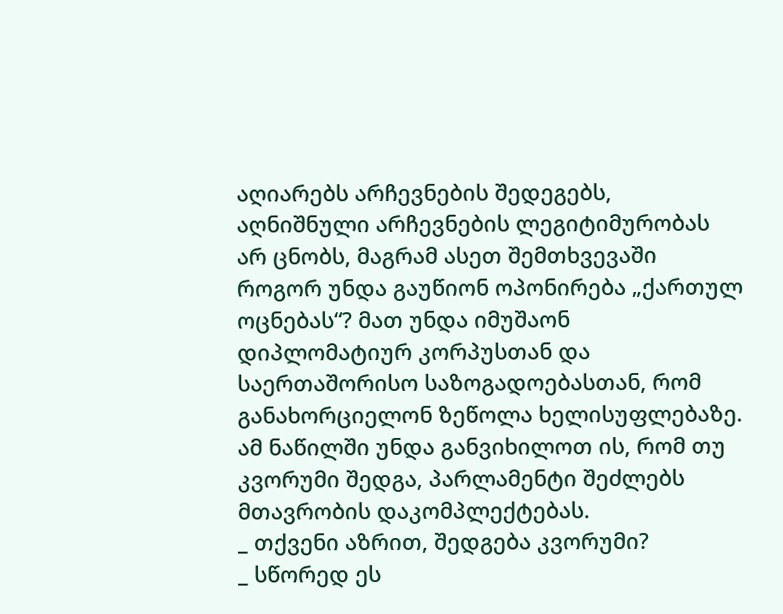აღიარებს არჩევნების შედეგებს, აღნიშნული არჩევნების ლეგიტიმურობას არ ცნობს, მაგრამ ასეთ შემთხვევაში როგორ უნდა გაუწიონ ოპონირება „ქართულ ოცნებას“? მათ უნდა იმუშაონ დიპლომატიურ კორპუსთან და საერთაშორისო საზოგადოებასთან, რომ განახორციელონ ზეწოლა ხელისუფლებაზე. ამ ნაწილში უნდა განვიხილოთ ის, რომ თუ კვორუმი შედგა, პარლამენტი შეძლებს მთავრობის დაკომპლექტებას.
_ თქვენი აზრით, შედგება კვორუმი?
_ სწორედ ეს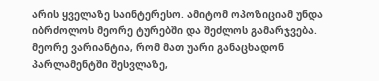არის ყველაზე საინტერესო. ამიტომ ოპოზიციამ უნდა იბრძოლოს მეორე ტურებში და შეძლოს გამარჯვება. მეორე ვარიანტია, რომ მათ უარი განაცხადონ პარლამენტში შესვლაზე,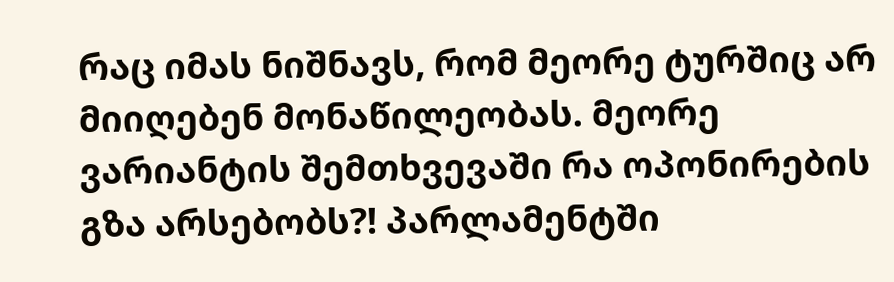რაც იმას ნიშნავს, რომ მეორე ტურშიც არ მიიღებენ მონაწილეობას. მეორე ვარიანტის შემთხვევაში რა ოპონირების გზა არსებობს?! პარლამენტში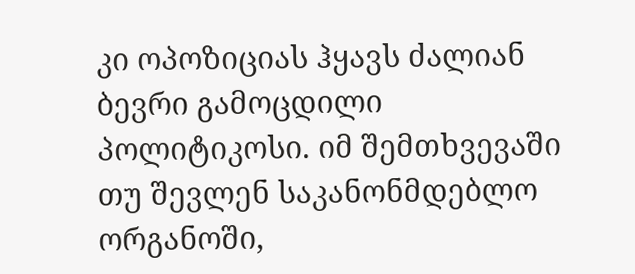კი ოპოზიციას ჰყავს ძალიან ბევრი გამოცდილი პოლიტიკოსი. იმ შემთხვევაში თუ შევლენ საკანონმდებლო ორგანოში,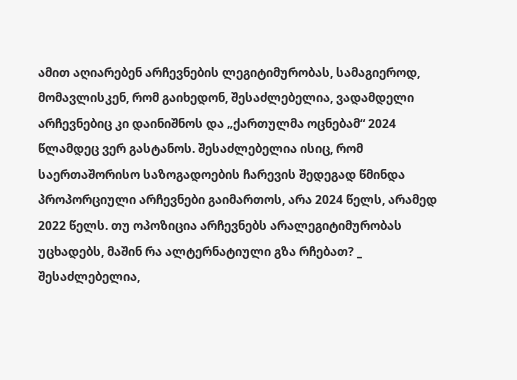ამით აღიარებენ არჩევნების ლეგიტიმურობას, სამაგიეროდ, მომავლისკენ, რომ გაიხედონ, შესაძლებელია, ვადამდელი არჩევნებიც კი დაინიშნოს და „ქართულმა ოცნებამ“ 2024 წლამდეც ვერ გასტანოს. შესაძლებელია ისიც, რომ საერთაშორისო საზოგადოების ჩარევის შედეგად წმინდა პროპორციული არჩევნები გაიმართოს, არა 2024 წელს, არამედ 2022 წელს. თუ ოპოზიცია არჩევნებს არალეგიტიმურობას უცხადებს, მაშინ რა ალტერნატიული გზა რჩებათ? _ შესაძლებელია,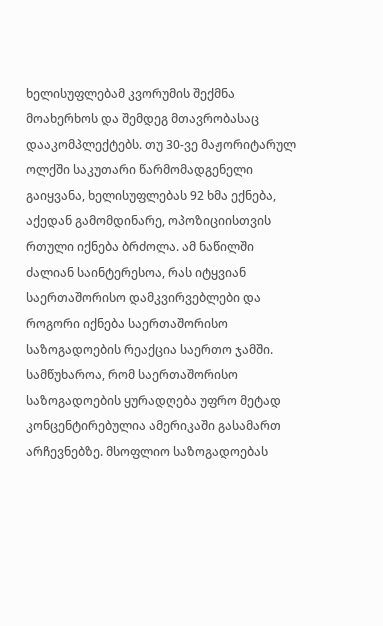ხელისუფლებამ კვორუმის შექმნა მოახერხოს და შემდეგ მთავრობასაც დააკომპლექტებს. თუ 30-ვე მაჟორიტარულ ოლქში საკუთარი წარმომადგენელი გაიყვანა, ხელისუფლებას 92 ხმა ექნება, აქედან გამომდინარე, ოპოზიციისთვის რთული იქნება ბრძოლა. ამ ნაწილში ძალიან საინტერესოა, რას იტყვიან საერთაშორისო დამკვირვებლები და როგორი იქნება საერთაშორისო საზოგადოების რეაქცია საერთო ჯამში. სამწუხაროა, რომ საერთაშორისო საზოგადოების ყურადღება უფრო მეტად კონცენტირებულია ამერიკაში გასამართ არჩევნებზე. მსოფლიო საზოგადოებას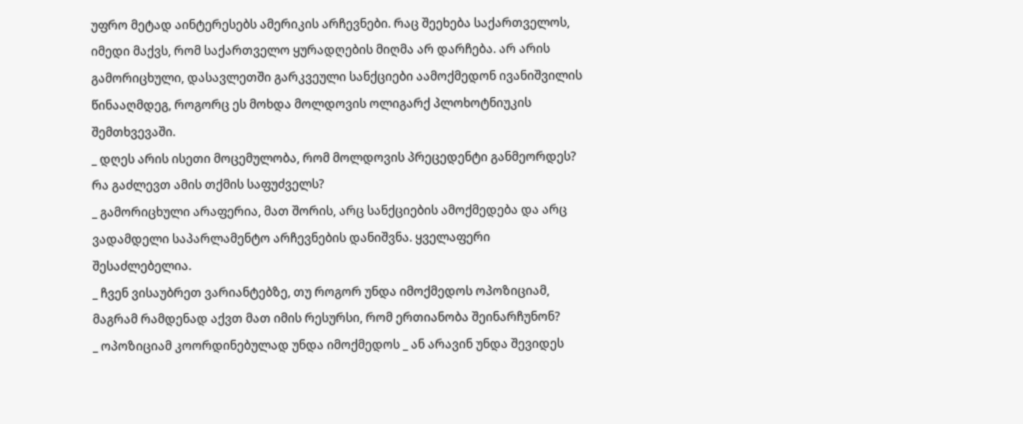უფრო მეტად აინტერესებს ამერიკის არჩევნები. რაც შეეხება საქართველოს, იმედი მაქვს, რომ საქართველო ყურადღების მიღმა არ დარჩება. არ არის გამორიცხული, დასავლეთში გარკვეული სანქციები აამოქმედონ ივანიშვილის წინააღმდეგ, როგორც ეს მოხდა მოლდოვის ოლიგარქ პლოხოტნიუკის შემთხვევაში.
_ დღეს არის ისეთი მოცემულობა, რომ მოლდოვის პრეცედენტი განმეორდეს? რა გაძლევთ ამის თქმის საფუძველს?
_ გამორიცხული არაფერია, მათ შორის, არც სანქციების ამოქმედება და არც ვადამდელი საპარლამენტო არჩევნების დანიშვნა. ყველაფერი შესაძლებელია.
_ ჩვენ ვისაუბრეთ ვარიანტებზე, თუ როგორ უნდა იმოქმედოს ოპოზიციამ, მაგრამ რამდენად აქვთ მათ იმის რესურსი, რომ ერთიანობა შეინარჩუნონ?
_ ოპოზიციამ კოორდინებულად უნდა იმოქმედოს _ ან არავინ უნდა შევიდეს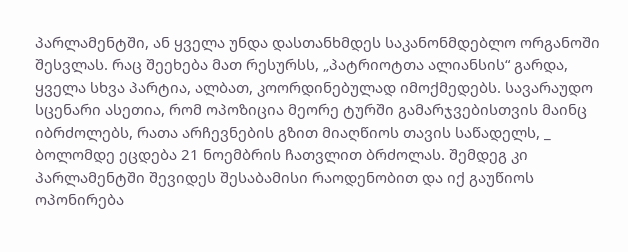პარლამენტში, ან ყველა უნდა დასთანხმდეს საკანონმდებლო ორგანოში შესვლას. რაც შეეხება მათ რესურსს, „პატრიოტთა ალიანსის“ გარდა, ყველა სხვა პარტია, ალბათ, კოორდინებულად იმოქმედებს. სავარაუდო სცენარი ასეთია, რომ ოპოზიცია მეორე ტურში გამარჯვებისთვის მაინც იბრძოლებს, რათა არჩევნების გზით მიაღწიოს თავის საწადელს, _ ბოლომდე ეცდება 21 ნოემბრის ჩათვლით ბრძოლას. შემდეგ კი პარლამენტში შევიდეს შესაბამისი რაოდენობით და იქ გაუწიოს ოპონირება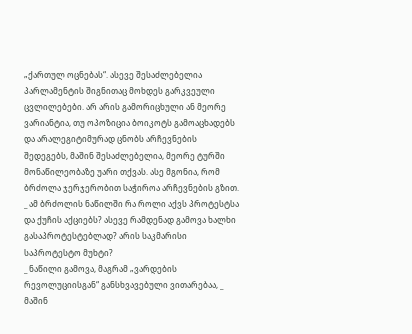„ქართულ ოცნებას“. ასევე შესაძლებელია პარლამენტის შიგნითაც მოხდეს გარკვეული ცვლილებები. არ არის გამორიცხული ან მეორე ვარიანტია, თუ ოპოზიცია ბოიკოტს გამოაცხადებს და არალეგიტიმურად ცნობს არჩევნების შედეგებს, მაშინ შესაძლებელია, მეორე ტურში მონაწილეობაზე უარი თქვას. ასე მგონია, რომ ბრძოლა ჯერჯერობით საჭიროა არჩევნების გზით.
_ ამ ბრძოლის ნაწილში რა როლი აქვს პროტესტსა და ქუჩის აქციებს? ასევე რამდენად გამოვა ხალხი გასაპროტესტებლად? არის საკმარისი საპროტესტო მუხტი?
_ ნაწილი გამოვა, მაგრამ „ვარდების რევოლუციისგან“ განსხვავებული ვითარებაა, _ მაშინ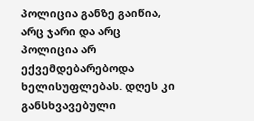პოლიცია განზე გაიწია, არც ჯარი და არც პოლიცია არ ექვემდებარებოდა ხელისუფლებას. დღეს კი განსხვავებული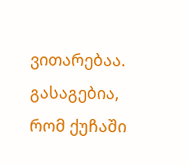ვითარებაა. გასაგებია, რომ ქუჩაში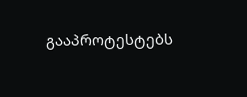გააპროტესტებს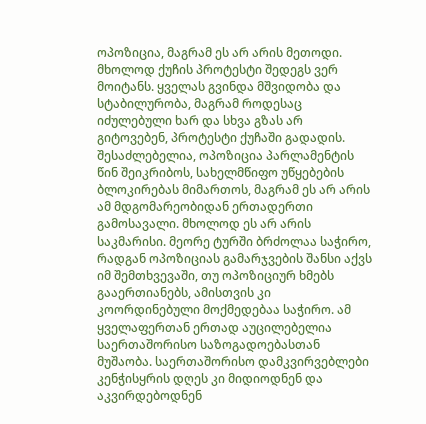ოპოზიცია, მაგრამ ეს არ არის მეთოდი. მხოლოდ ქუჩის პროტესტი შედეგს ვერ მოიტანს. ყველას გვინდა მშვიდობა და სტაბილურობა, მაგრამ როდესაც იძულებული ხარ და სხვა გზას არ გიტოვებენ, პროტესტი ქუჩაში გადადის. შესაძლებელია, ოპოზიცია პარლამენტის წინ შეიკრიბოს, სახელმწიფო უწყებების ბლოკირებას მიმართოს, მაგრამ ეს არ არის ამ მდგომარეობიდან ერთადერთი გამოსავალი. მხოლოდ ეს არ არის საკმარისი. მეორე ტურში ბრძოლაა საჭირო, რადგან ოპოზიციას გამარჯვების შანსი აქვს იმ შემთხვევაში, თუ ოპოზიციურ ხმებს გააერთიანებს, ამისთვის კი კოორდინებული მოქმედებაა საჭირო. ამ ყველაფერთან ერთად აუცილებელია საერთაშორისო საზოგადოებასთან მუშაობა. საერთაშორისო დამკვირვებლები კენჭისყრის დღეს კი მიდიოდნენ და აკვირდებოდნენ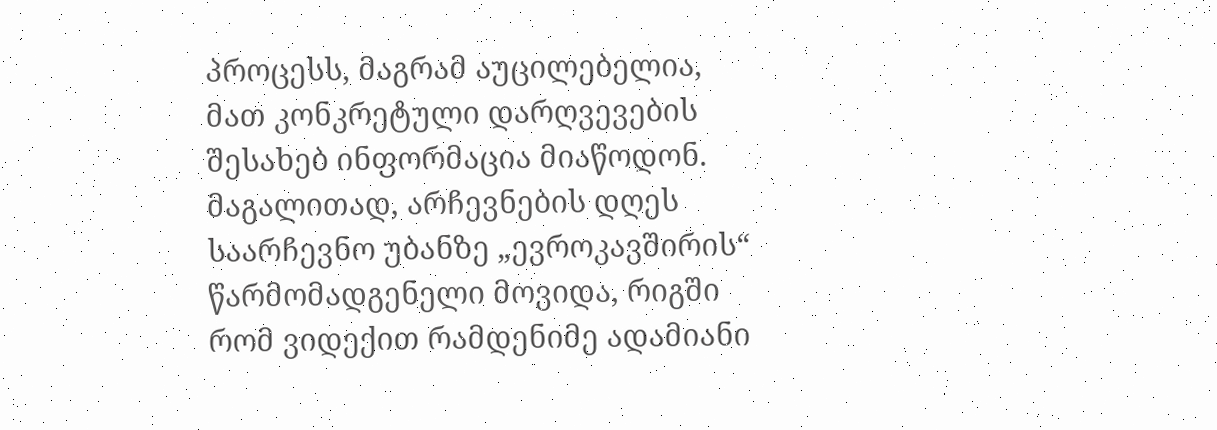პროცესს, მაგრამ აუცილებელია, მათ კონკრეტული დარღვევების შესახებ ინფორმაცია მიაწოდონ. მაგალითად, არჩევნების დღეს საარჩევნო უბანზე „ევროკავშირის“ წარმომადგენელი მოვიდა, რიგში რომ ვიდექით რამდენიმე ადამიანი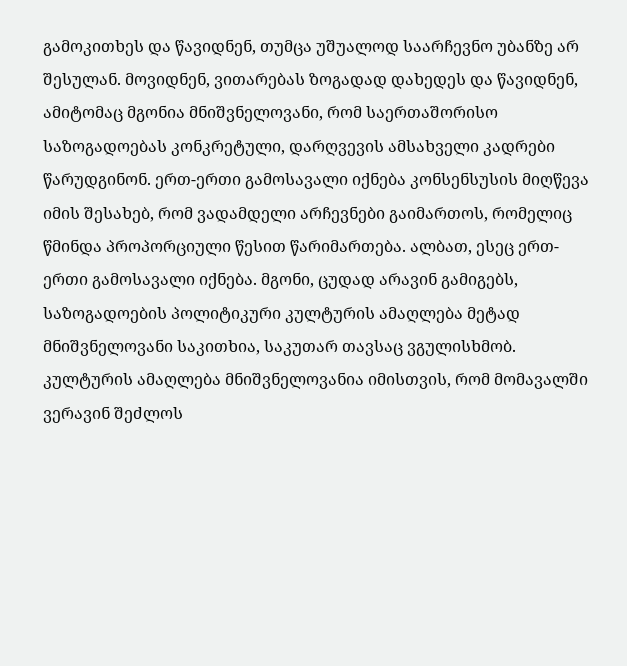გამოკითხეს და წავიდნენ, თუმცა უშუალოდ საარჩევნო უბანზე არ შესულან. მოვიდნენ, ვითარებას ზოგადად დახედეს და წავიდნენ, ამიტომაც მგონია მნიშვნელოვანი, რომ საერთაშორისო საზოგადოებას კონკრეტული, დარღვევის ამსახველი კადრები წარუდგინონ. ერთ-ერთი გამოსავალი იქნება კონსენსუსის მიღწევა იმის შესახებ, რომ ვადამდელი არჩევნები გაიმართოს, რომელიც წმინდა პროპორციული წესით წარიმართება. ალბათ, ესეც ერთ-ერთი გამოსავალი იქნება. მგონი, ცუდად არავინ გამიგებს, საზოგადოების პოლიტიკური კულტურის ამაღლება მეტად მნიშვნელოვანი საკითხია, საკუთარ თავსაც ვგულისხმობ. კულტურის ამაღლება მნიშვნელოვანია იმისთვის, რომ მომავალში ვერავინ შეძლოს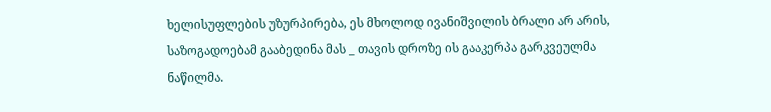ხელისუფლების უზურპირება, ეს მხოლოდ ივანიშვილის ბრალი არ არის, საზოგადოებამ გააბედინა მას _ თავის დროზე ის გააკერპა გარკვეულმა ნაწილმა.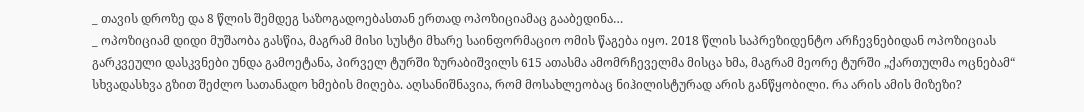_ თავის დროზე და 8 წლის შემდეგ საზოგადოებასთან ერთად ოპოზიციამაც გააბედინა…
_ ოპოზიციამ დიდი მუშაობა გასწია, მაგრამ მისი სუსტი მხარე საინფორმაციო ომის წაგება იყო. 2018 წლის საპრეზიდენტო არჩევნებიდან ოპოზიციას გარკვეული დასკვნები უნდა გამოეტანა, პირველ ტურში ზურაბიშვილს 615 ათასმა ამომრჩეველმა მისცა ხმა, მაგრამ მეორე ტურში „ქართულმა ოცნებამ“ სხვადასხვა გზით შეძლო სათანადო ხმების მიღება. აღსანიშნავია, რომ მოსახლეობაც ნიჰილისტურად არის განწყობილი. რა არის ამის მიზეზი?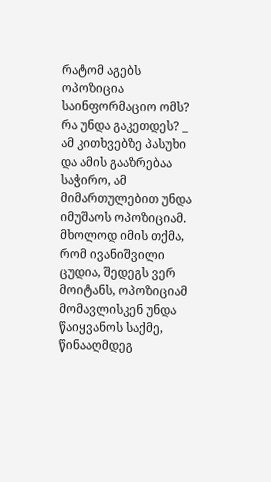რატომ აგებს ოპოზიცია საინფორმაციო ომს? რა უნდა გაკეთდეს? _ ამ კითხვებზე პასუხი და ამის გააზრებაა საჭირო, ამ მიმართულებით უნდა იმუშაოს ოპოზიციამ. მხოლოდ იმის თქმა, რომ ივანიშვილი ცუდია, შედეგს ვერ მოიტანს, ოპოზიციამ მომავლისკენ უნდა წაიყვანოს საქმე, წინააღმდეგ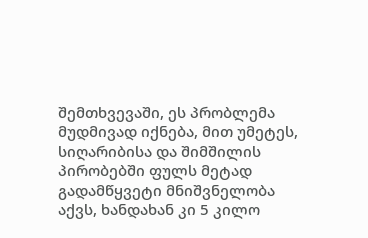შემთხვევაში, ეს პრობლემა მუდმივად იქნება, მით უმეტეს, სიღარიბისა და შიმშილის პირობებში ფულს მეტად გადამწყვეტი მნიშვნელობა აქვს, ხანდახან კი 5 კილო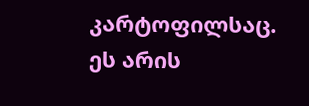კარტოფილსაც. ეს არის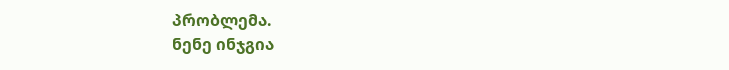პრობლემა.
ნენე ინჯგია